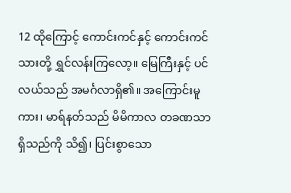12 ထိုကြောင့် ကောင်းကင်နှင့် ကောင်းကင်သားတို့ ရွှင်လန်းကြလော့။ မြေကြီးနှင့် ပင်လယ်သည် အမင်္ဂလာရှိ၏။ အကြောင်းမူကား၊ မာရ်နတ်သည် မိမိကာလ တခဏသာရှိသည်ကို သိ၍၊ ပြင်းစွာသော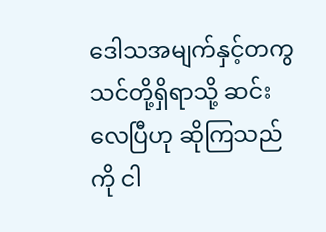ဒေါသအမျက်နှင့်တကွ သင်တို့ရှိရာသို့ ဆင်းလေပြီဟု ဆိုကြသည်ကို ငါ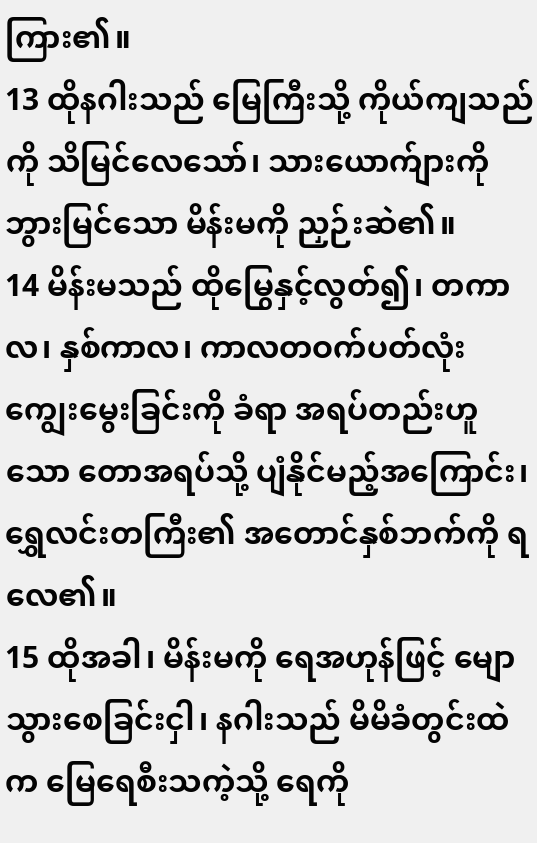ကြား၏။
13 ထိုနဂါးသည် မြေကြီးသို့ ကိုယ်ကျသည်ကို သိမြင်လေသော်၊ သားယောက်ျားကို ဘွားမြင်သော မိန်းမကို ညှဉ်းဆဲ၏။
14 မိန်းမသည် ထိုမြွေနှင့်လွတ်၍၊ တကာလ၊ နှစ်ကာလ၊ ကာလတဝက်ပတ်လုံး ကျွေးမွေးခြင်းကို ခံရာ အရပ်တည်းဟူသော တောအရပ်သို့ ပျံနိုင်မည့်အကြောင်း၊ ရွှေလင်းတကြီး၏ အတောင်နှစ်ဘက်ကို ရလေ၏။
15 ထိုအခါ၊ မိန်းမကို ရေအဟုန်ဖြင့် မျောသွားစေခြင်းငှါ၊ နဂါးသည် မိမိခံတွင်းထဲက မြေရေစီးသကဲ့သို့ ရေကို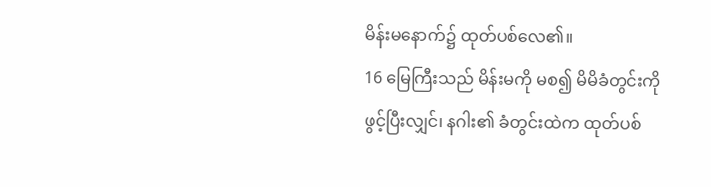မိန်းမနောက်၌ ထုတ်ပစ်လေ၏။
16 မြေကြီးသည် မိန်းမကို မစ၍ မိမိခံတွင်းကို ဖွင့်ပြီးလျှင်၊ နဂါး၏ ခံတွင်းထဲက ထုတ်ပစ်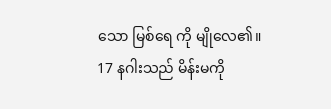သော မြစ်ရေ ကို မျိုလေ၏။
17 နဂါးသည် မိန်းမကို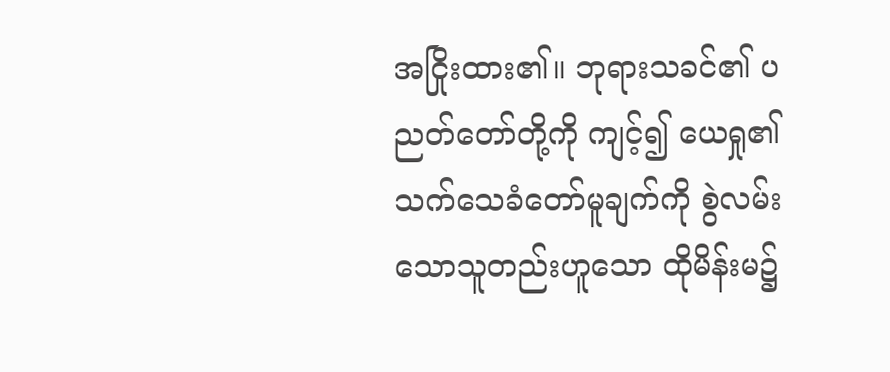အငြိုးထား၏။ ဘုရားသခင်၏ ပညတ်တော်တို့ကို ကျင့်၍ ယေရှု၏ သက်သေခံတော်မူချက်ကို စွဲလမ်းသောသူတည်းဟူသော ထိုမိန်းမ၌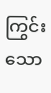ကြွင်းသော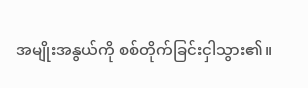အမျိုးအနွယ်ကို စစ်တိုက်ခြင်းငှါသွား၏။